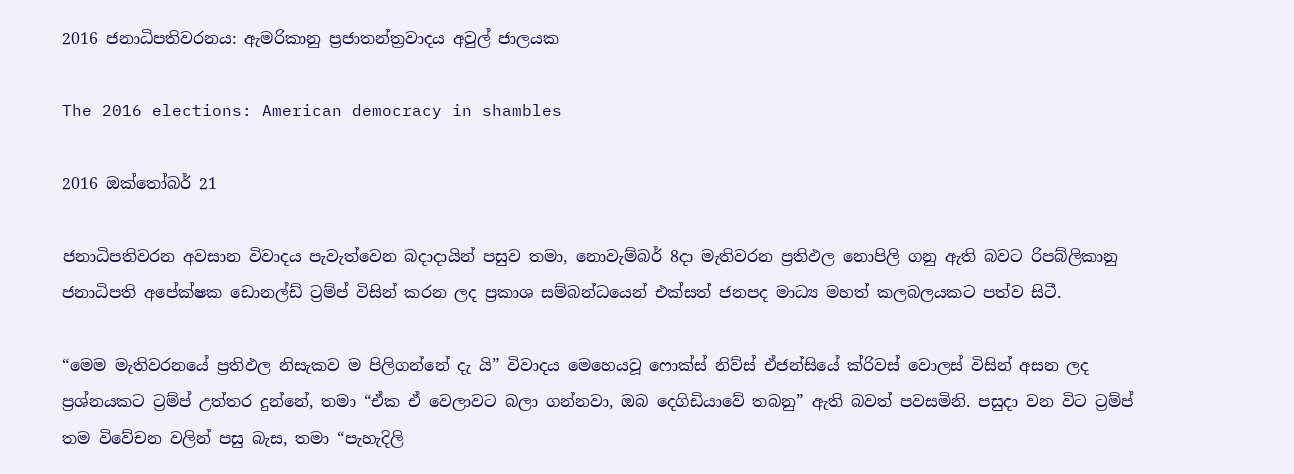2016 ජනාධිපතිවරනය: ඇමරිකානු ප්‍රජාතන්ත්‍රවාදය අවුල් ජාලයක

The 2016 elections: American democracy in shambles

2016 ඔක්තෝබර් 21

ජනාධිපතිවරන අවසාන විවාදය පැවැත්වෙන බදාදායින් පසුව තමා, නොවැම්බර් 8දා මැතිවරන ප්‍රතිඵල නොපිලි ගනු ඇති බවට රිපබ්ලිකානු ජනාධිපති අපේක්ෂක ඩොනල්ඩ් ට්‍රම්ප් විසින් කරන ලද ප්‍රකාශ සම්බන්ධයෙන් එක්සත් ජනපද මාධ්‍ය මහත් කලබලයකට පත්ව සිටී.

“මෙම මැතිවරනයේ ප්‍රතිඵල නිසැකව ම පිලිගන්නේ දැ යි” විවාදය මෙහෙයවූ ෆොක්ස් නිව්ස් ඒජන්සියේ ක්රිවස් වොලස් විසින් අසන ලද ප්‍රශ්නයකට ට්‍රම්ප් උත්තර දුන්නේ, තමා “ඒක ඒ වෙලාවට බලා ගන්නවා, ඔබ දෙගිඩියාවේ තබනු” ඇති බවත් පවසමිනි. පසුදා වන විට ට්‍රම්ප් තම විවේචන වලින් පසු බැස, තමා “පැහැදිලි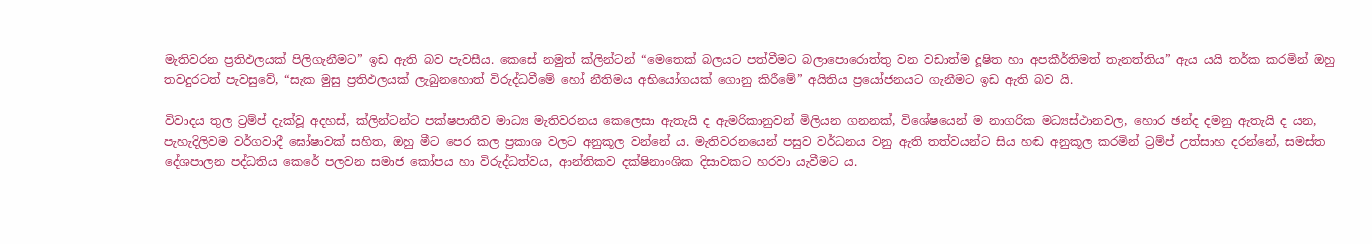මැතිවරන ප්‍රතිඵලයක් පිලිගැනීමට” ඉඩ ඇති බව පැවසීය. කෙසේ නමුත් ක්ලින්ටන් “මෙතෙක් බලයට පත්වීමට බලාපොරොත්තු වන වඩාත්ම දූෂිත හා අපකීර්තිමත් තැනත්තිය” ඇය යයි තර්ක කරමින් ඔහු තවදුරටත් පැවසුවේ, “සැක මුසු ප්‍රතිඵලයක් ලැබුනහොත් විරුද්ධවීමේ හෝ නීතිමය අභියෝගයක් ගොනු කිරීමේ” අයිතිය ප්‍රයෝජනයට ගැනීමට ඉඩ ඇති බව යි.

විවාදය තුල ට්‍රම්ප් දැක්වූ අදහස්, ක්ලින්ටන්ට පක්ෂපාතීව මාධ්‍ය මැතිවරනය කෙලෙසා ඇතැයි ද ඇමරිකානුවන් මිලියන ගනනක්, විශේෂයෙන් ම නාගරික මධ්‍යස්ථානවල, හොර ඡන්ද දමනු ඇතැයි ද යන, පැහැදිලිවම වර්ගවාදී ඝෝෂාවක් සහිත, ඔහු මීට පෙර කල ප්‍රකාශ වලට අනුකූල වන්නේ ය. මැතිවරනයෙන් පසුව වර්ධනය වනු ඇති තත්වයන්ට සිය හඬ අනුකූල කරමින් ට්‍රම්ප් උත්සාහ දරන්නේ, සමස්ත දේශපාලන පද්ධතිය කෙරේ පලවන සමාජ කෝපය හා විරුද්ධත්වය, ආන්තිකව දක්ෂිනාංශික දිසාවකට හරවා යැවීමට ය.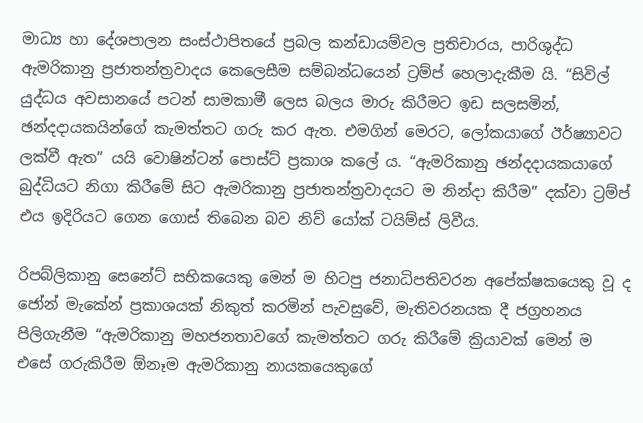මාධ්‍ය හා දේශපාලන සංස්ථාපිතයේ ප්‍රබල කන්ඩායම්වල ප්‍රතිචාරය, පාරිශුද්ධ ඇමරිකානු ප්‍රජාතන්ත්‍රවාදය කෙලෙසීම සම්බන්ධයෙන් ට්‍රම්ප් හෙලාදැකීම යි. “සිවිල් යුද්ධය අවසානයේ පටන් සාමකාමී ලෙස බලය මාරු කිරීමට ඉඩ සලසමින්, ඡන්දදායකයින්ගේ කැමත්තට ගරු කර ඇත. එමගින් මෙරට, ලෝකයාගේ ඊර්ෂ්‍යාවට ලක්වී ඇත” යයි වොෂින්ටන් පොස්ට් ප්‍රකාශ කලේ ය. “ඇමරිකානු ඡන්දදායකයාගේ බුද්ධියට නිගා කිරීමේ සිට ඇමරිකානු ප්‍රජාතන්ත්‍රවාදයට ම නින්දා කිරීම” දක්වා ට්‍රම්ප් එය ඉදිරියට ගෙන ගොස් තිබෙන බව නිව් යෝක් ටයිම්ස් ලිවීය.

රිපබ්ලිකානු සෙනේට් සභිකයෙකු මෙන් ම හිටපු ජනාධිපතිවරන අපේක්ෂකයෙකු වූ ද ජෝන් මැකේන් ප්‍රකාශයක් නිකුත් කරමින් පැවසුවේ, මැතිවරනයක දී ජග්‍රහනය පිලිගැනීම “ඇමරිකානු මහජනතාවගේ කැමත්තට ගරු කිරීමේ ක්‍රියාවක් මෙන් ම එසේ ගරුකිරීම ඕනෑම ඇමරිකානු නායකයෙකුගේ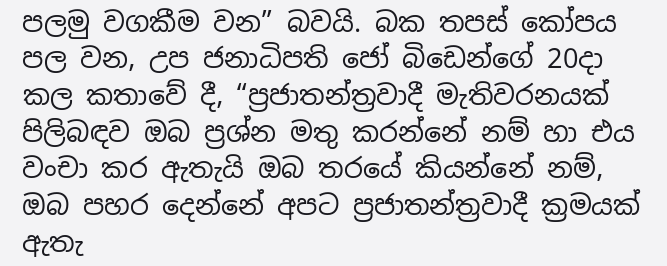පලමු වගකීම වන” බවයි. බක තපස් කෝපය පල වන, උප ජනාධිපති ජෝ බිඩෙන්ගේ 20දා කල කතාවේ දී, “ප්‍රජාතන්ත්‍රවාදී මැතිවරනයක් පිලිබඳව ඔබ ප්‍රශ්න මතු කරන්නේ නම් හා එය වංචා කර ඇතැයි ඔබ තරයේ කියන්නේ නම්, ඔබ පහර දෙන්නේ අපට ප්‍රජාතන්ත්‍රවාදී ක්‍රමයක් ඇතැ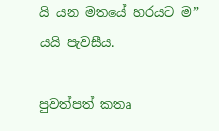යි යන මතයේ හරයට ම” යයි පැවසීය.

පුවත්පත් කතෘ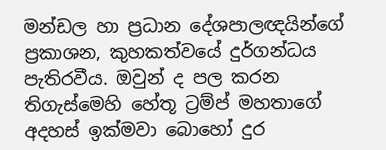මන්ඩල හා ප්‍රධාන දේශපාලඥයින්ගේ ප්‍රකාශන, කුහකත්වයේ දුර්ගන්ධය පැතිරවීය. ඔවුන් ද පල කරන තිගැස්මෙහි හේතූ ට්‍රම්ප් මහතාගේ අදහස් ඉක්මවා බොහෝ දුර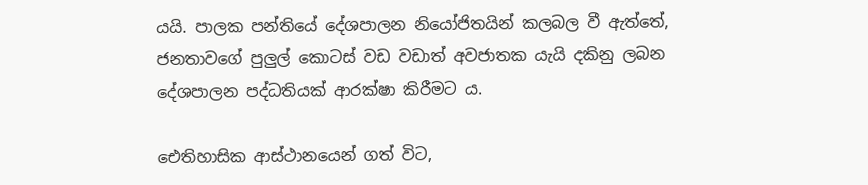යයි. පාලක පන්තියේ දේශපාලන නියෝජිතයින් කලබල වී ඇත්තේ, ජනතාවගේ පුලුල් කොටස් වඩ වඩාත් අවජාතක යැයි දකිනු ලබන දේශපාලන පද්ධතියක් ආරක්ෂා කිරීමට ය.

ඓතිහාසික ආස්ථානයෙන් ගත් විට,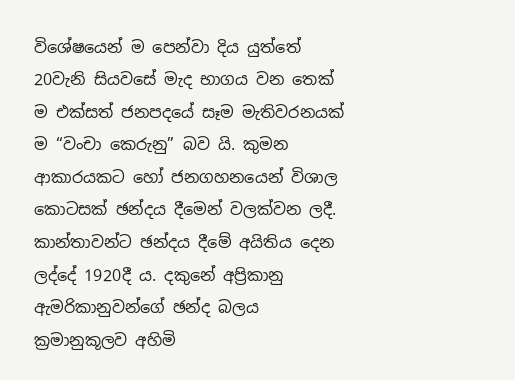විශේෂයෙන් ම පෙන්වා දිය යුත්තේ 20වැනි සියවසේ මැද භාගය වන තෙක් ම එක්සත් ජනපදයේ සෑම මැතිවරනයක් ම “වංචා කෙරුනු” බව යි. කුමන ආකාරයකට හෝ ජනගහනයෙන් විශාල කොටසක් ඡන්දය දීමෙන් වලක්වන ලදී. කාන්තාවන්ට ඡන්දය දීමේ අයිතිය දෙන ලද්දේ 1920දී ය. දකුනේ අප්‍රිකානු ඇමරිකානුවන්ගේ ඡන්ද බලය ක්‍රමානුකූලව අහිමි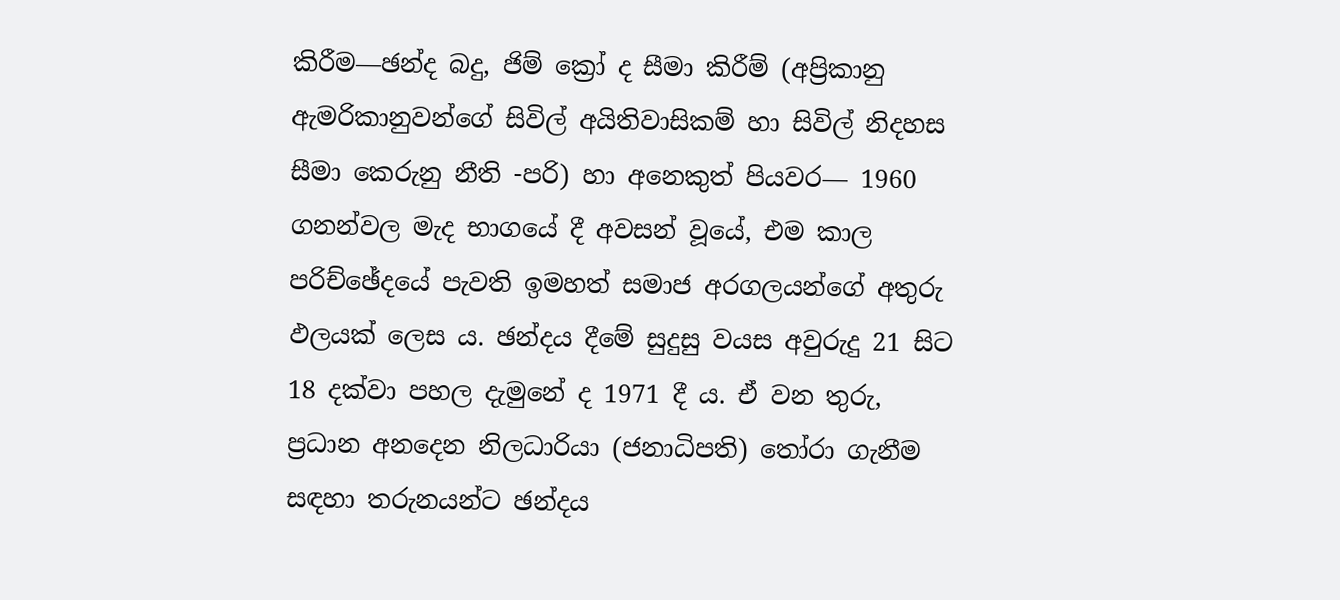කිරීම―ඡන්ද බදු, ජිම් ක්‍රෝ ද සීමා කිරීම් (අප්‍රිකානු ඇමරිකානුවන්ගේ සිවිල් අයිතිවාසිකම් හා සිවිල් නිදහස සීමා කෙරුනු නීති -පරි) හා අනෙකුත් පියවර― 1960 ගනන්වල මැද භාගයේ දී අවසන් වූයේ, එම කාල පරිච්ඡේදයේ පැවති ඉමහත් සමාජ අරගලයන්ගේ අතුරු ඵලයක් ලෙස ය. ඡන්දය දීමේ සුදුසු වයස අවුරුදු 21 සිට 18 දක්වා පහල දැමුනේ ද 1971 දී ය. ඒ වන තුරු, ප්‍රධාන අනදෙන නිලධාරියා (ජනාධිපති) තෝරා ගැනීම සඳහා තරුනයන්ට ඡන්දය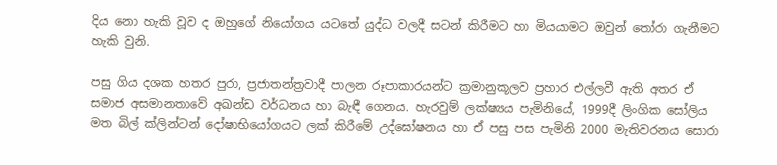දිය නො හැකි වූව ද ඔහුගේ නියෝගය යටතේ යුද්ධ වලදී සටන් කිරීමට හා මියයාමට ඔවුන් තෝරා ගැනීමට හැකි වුනි.

පසු ගිය දශක හතර පුරා, ප්‍රජාතන්ත්‍රවාදී පාලන රූපාකාරයන්ට ක්‍රමානුකූලව ප්‍රහාර එල්ලවී ඇති අතර ඒ සමාජ අසමානතාවේ අඛන්ඩ වර්ධනය හා බැඳී ගෙනය. හැරවුම් ලක්ෂ්‍යය පැමිනියේ, 1999දී ලිංගික සෝලිය මත බිල් ක්ලින්ටන් දෝෂාභියෝගයට ලක් කිරීමේ උද්ඝෝෂනය හා ඒ පසු පස පැමිනි 2000 මැතිවරනය සොරා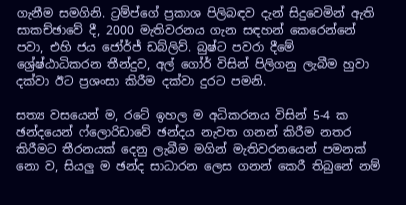ගැනීම සමගිනි. ට්‍රම්ප්ගේ ප්‍රකාශ පිලිබඳව දැන් සිදුවෙමින් ඇති සාකච්ඡාවේ දී, 2000 මැතිවරනය ගැන සඳහන් කෙරෙන්නේ පවා, එහි ජය ජෝර්ජ් ඩබ්ලිව්. බුෂ්ට පවරා දීමේ ශ්‍රේෂ්ඨාධිකරන තීන්දුව, අල් ගෝර් විසින් පිලිගනු ලැබීම හුවා දක්වා ඊට ප්‍රශංසා කිරීම දක්වා දුරට පමනි.

සත්‍ය වසයෙන් ම, රටේ ඉහල ම අධිකරනය විසින් 5-4 ක ඡන්දයෙන් ෆ්ලොරිඩාවේ ඡන්දය නැවත ගනන් කිරීම නතර කිරීමට තීරනයක් දෙනු ලැබීම මගින් මැතිවරනයෙන් පමනක් නො ව, සියලු ම ඡන්ද සාධාරන ලෙස ගනන් කෙරී තිබුනේ නම්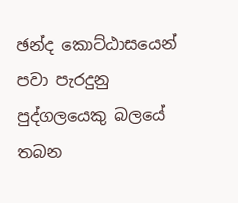ඡන්ද කොට්ඨාසයෙන් පවා පැරදුනු පුද්ගලයෙකු බලයේ තබන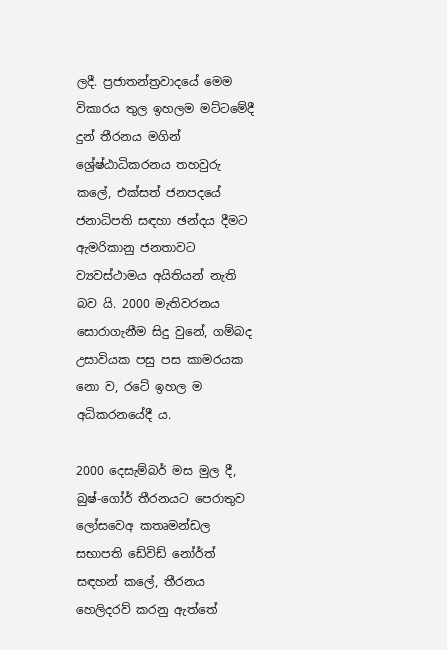ලදී. ප්‍රජාතන්ත්‍රවාදයේ මෙම විකාරය තුල ඉහලම මට්ටමේදී දුන් තීරනය මගින් ශ්‍රේෂ්ඨාධිකරනය තහවුරු කලේ, එක්සත් ජනපදයේ ජනාධිපති සඳහා ඡන්දය දීමට ඇමරිකානු ජනතාවට ව්‍යවස්ථාමය අයිතියන් නැති බව යි. 2000 මැතිවරනය සොරාගැනීම සිදු වුනේ, ගම්බද උසාවියක පසු පස කාමරයක නො ව, රටේ ඉහල ම අධිකරනයේදී ය.

2000 දෙසැම්බර් මස මුල දී, බුෂ්-ගෝර් තීරනයට පෙරාතුව ලෝසවෙඅ කතෘමන්ඩල සභාපති ඩේවිඩ් නෝර්ත් සඳහන් කලේ, තීරනය හෙලිදරව් කරනු ඇත්තේ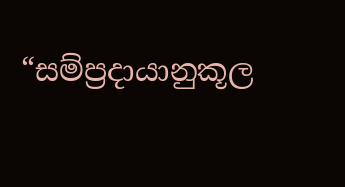“සම්ප්‍රදායානුකූල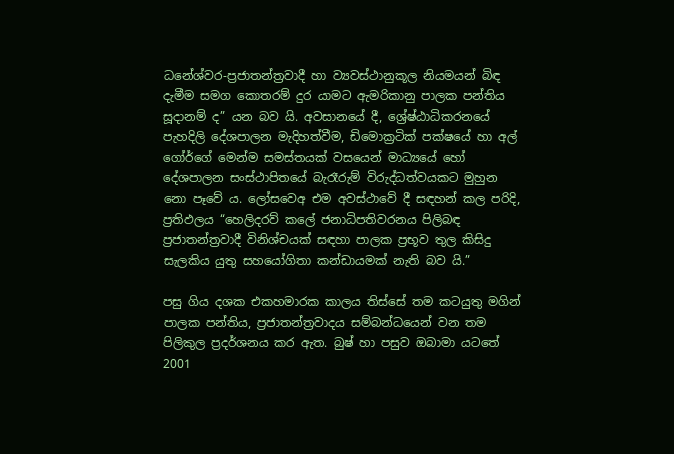ධනේශ්වර-ප්‍රජාතන්ත්‍රවාදී හා ව්‍යවස්ථානුකූල නියමයන් බිඳ දැමීම සමග කොතරම් දුර යාමට ඇමරිකානු පාලක පන්තිය සූදානම් ද” යන බව යි. අවසානයේ දී, ශ්‍රේෂ්ඨාධිකරනයේ පැහදිලි දේශපාලන මැදිහත්වීම, ඩිමොක්‍රටික් පක්ෂයේ හා අල් ගෝර්ගේ මෙන්ම සමස්තයක් වසයෙන් මාධ්‍යයේ හෝ දේශපාලන සංස්ථාපිතයේ බැරෑරුම් විරුද්ධත්වයකට මුහුන නො පෑවේ ය. ලෝසවෙඅ එම අවස්ථාවේ දී සඳහන් කල පරිදි, ප්‍රතිඵලය “හෙලිදරව් කලේ ජනාධිපතිවරනය පිලිබඳ ප්‍රජාතන්ත්‍රවාදී විනිශ්චයක් සඳහා පාලක ප්‍රභූව තුල කිසිදු සැලකිය යුතු සහයෝගිතා කන්ඩායමක් නැති බව යි.”

පසු ගිය දශක එකහමාරක කාලය තිස්සේ තම කටයුතු මගින් පාලක පන්තිය, ප්‍රජාතන්ත්‍රවාදය සම්බන්ධයෙන් වන තම පිලිකුල ප්‍රදර්ශනය කර ඇත. බුෂ් හා පසුව ඔබාමා යටතේ 2001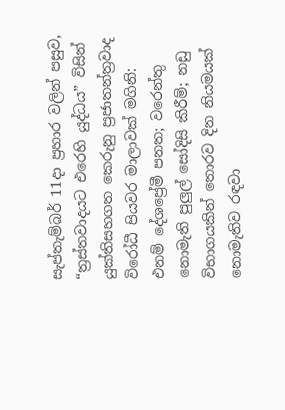සැප්තැම්බර් 11දා ප්‍රහාර වලින් පසුව, “ත්‍රස්තවාදයට එරෙහි යුද්ධය” විසින් යුක්තිසහගත කෙරුනු ප්‍රජාතන්ත්‍රවාද විරෝධී පියවර මාලාවක් මගිනි: එනම් දේශප්‍රේමී පනත; වරෙන්තු නොමැති පුලුල් සෝදිසි කිරීම්; නඩු විභාගයකින් තොරව දින නියමයක් නොමැතිව රඳවා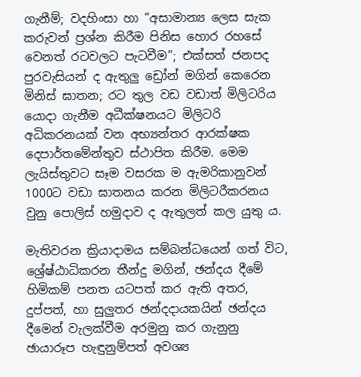ගැනීම්; වදහිංසා හා “අසාමාන්‍ය ලෙස සැක කරුවන් ප්‍රශ්න කිරීම පිනිස හොර රහසේ වෙනත් රටවලට පැටවීම”; එක්සත් ජනපද පුරවැසියන් ද ඇතුලු ඩ්‍රෝන් මගින් කෙරෙන මිනිස් ඝාතන; රට තුල වඩ වඩාත් මිලිටරිය යොදා ගැනීම අධීක්ෂනයට මිලිටරි අධිකරනයක් වන අභ්‍යන්තර ආරක්ෂක දෙපාර්තමේන්තුව ස්ථාපිත කිරීම. මෙම ලැයිස්තුවට සෑම වසරක ම ඇමරිකානුවන් 1000ට වඩා ඝාතනය කරන මිලිටරීකරනය වුනු පොලිස් හමුදාව ද ඇතුලත් කල යුතු ය.

මැතිවරන ක්‍රියාදාමය සම්බන්ධයෙන් ගත් විට, ශ්‍රේෂ්ඨාධිකරන තීන්දු මගින්, ඡන්දය දීමේ හිමිකම් පනත යටපත් කර ඇති අතර, දුප්පත්, හා සුලුතර ඡන්දදායකයින් ඡන්දය දීමෙන් වැලක්වීම අරමුනු කර ගැනුනු ඡායාරූප හැඳුනුම්පත් අවශ්‍ය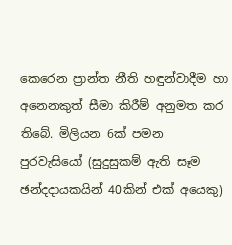කෙරෙන ප්‍රාන්ත නීති හඳුන්වාදීම හා අනෙනකුත් සීමා කිරීම් අනුමත කර තිබේ. මිලියන 6ක් පමන පුරවැසියෝ (සුදුසුකම් ඇති සෑම ඡන්දදායකයින් 40කින් එක් අයෙකු)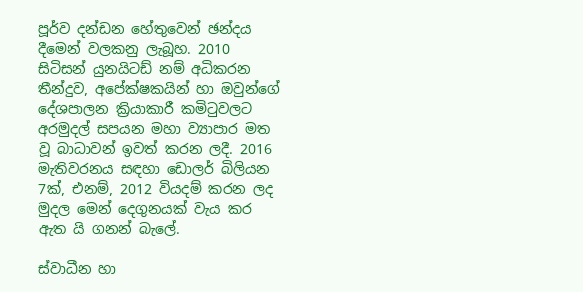පූර්ව දන්ඩන හේතුවෙන් ඡන්දය දීමෙන් වලකනු ලැබූහ. 2010 සිටිසන් යුනයිටඩ් නම් අධිකරන තීන්දුව, අපේක්ෂකයින් හා ඔවුන්ගේ දේශපාලන ක්‍රියාකාරී කමිටුවලට අරමුදල් සපයන මහා ව්‍යාපාර මත වූ බාධාවන් ඉවත් කරන ලදී. 2016 මැතිවරනය සඳහා ඩොලර් බිලියන 7ක්, එනම්, 2012 වියදම් කරන ලද මුදල මෙන් දෙගුනයක් වැය කර ඇත යි ගනන් බැලේ.

ස්වාධීන හා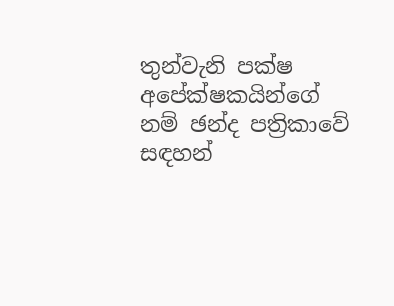තුන්වැනි පක්ෂ අපේක්ෂකයින්ගේ නම් ඡන්ද පත්‍රිකාවේ සඳහන්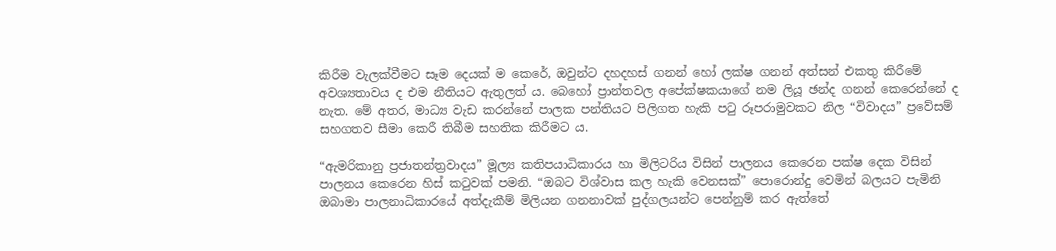කිරීම වැලක්වීමට සෑම දෙයක් ම කෙරේ, ඔවුන්ට දහදහස් ගනන් හෝ ලක්ෂ ගනන් අත්සන් එකතු කිරීමේ අවශ්‍යතාවය ද එම නීතියට ඇතුලත් ය. බෙහෝ ප්‍රාන්තවල අපේක්ෂකයාගේ නම ලියූ ඡන්ද ගනන් කෙරෙන්නේ ද නැත. මේ අතර, මාධ්‍ය වැඩ කරන්නේ පාලක පන්තියට පිලිගත හැකි පටු රූපරාමුවකට නිල “විවාදය” ප්‍රවේසම් සහගතව සීමා කෙරී තිබීම සහතික කිරීමට ය.

“ඇමරිකානු ප්‍රජාතන්ත්‍රවාදය” මූල්‍ය කතිපයාධිකාරය හා මිලිටරිය විසින් පාලනය කෙරෙන පක්ෂ දෙක විසින් පාලනය කෙරෙන හිස් කටුවක් පමනි. “ඔබට විශ්වාස කල හැකි වෙනසක්” පොරොන්දු වෙමින් බලයට පැමිනි ඔබාමා පාලනාධිකාරයේ අත්දැකීම් මිලියන ගනනාවක් පුද්ගලයන්ට පෙන්නුම් කර ඇත්තේ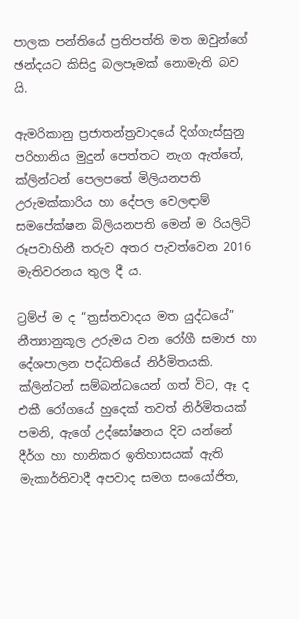පාලක පන්තියේ ප්‍රතිපත්ති මත ඔවුන්ගේ ඡන්දයට කිසිදු බලපෑමක් නොමැති බව යි.

ඇමරිකානු ප්‍රජාතන්ත්‍රවාදයේ දිග්ගැස්සුනු පරිහානිය මුදුන් පෙත්තට නැග ඇත්තේ, ක්ලින්ටන් පෙලපතේ මිලියනපති උරුමක්කාරිය හා දේපල වෙලඳාම් සමපේක්ෂන බිලියනපති මෙන් ම රියලිටි රූපවාහිනී තරුව අතර පැවත්වෙන 2016 මැතිවරනය තුල දී ය.

ට්‍රම්ප් ම ද “ත්‍රස්තවාදය මත යුද්ධයේ” නීත්‍යානුකූල උරුමය වන රෝගී සමාජ හා දේශපාලන පද්ධතියේ නිර්මිතයකි. ක්ලින්ටන් සම්බන්ධයෙන් ගත් විට, ඈ ද එකී රෝගයේ හුදෙක් තවත් නිර්මිතයක් පමනි, ඇගේ උද්ඝෝෂනය දිව යන්නේ දීර්ග හා හානිකර ඉතිහාසයක් ඇති මැකාර්තිවාදී අපවාද සමග සංයෝජිත,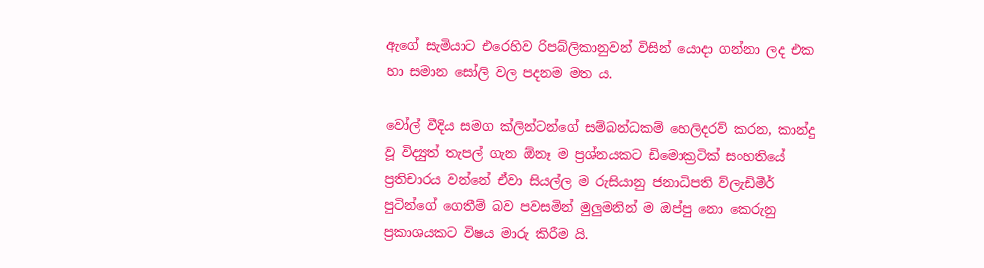ඇගේ සැමියාට එරෙහිව රිපබ්ලිකානුවන් විසින් යොදා ගන්නා ලද එක හා සමාන සෝලි වල පදනම මත ය.

වෝල් වීදිය සමග ක්ලින්ටන්ගේ සම්බන්ධකම් හෙලිදරව් කරන, කාන්දු වූ විද්‍යුත් තැපල් ගැන ඕනෑ ම ප්‍රශ්නයකට ඩිමොක්‍රටික් සංහතියේ ප්‍රතිචාරය වන්නේ ඒවා සියල්ල ම රුසියානු ජනාධිපති ව්ලැඩිමීර් පුටින්ගේ ගෙතීම් බව පවසමින් මුලුමනින් ම ඔප්පු නො කෙරුනු ප්‍රකාශයකට විෂය මාරු කිරීම යි.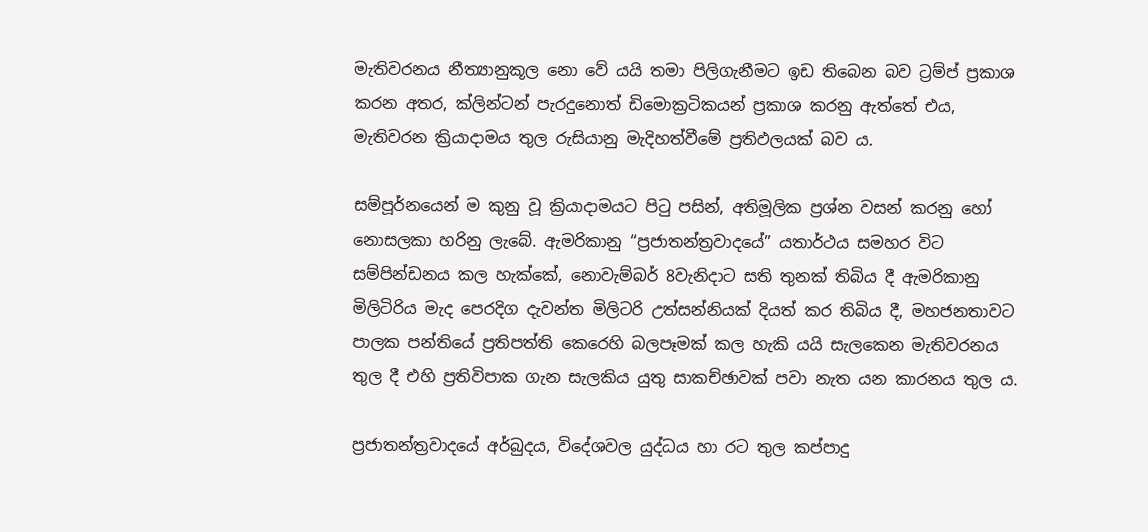මැතිවරනය නීත්‍යානුකූල නො වේ යයි තමා පිලිගැනීමට ඉඩ තිබෙන බව ට්‍රම්ප් ප්‍රකාශ කරන අතර, ක්ලින්ටන් පැරදුනොත් ඩිමොක්‍රටිකයන් ප්‍රකාශ කරනු ඇත්තේ එය, මැතිවරන ක්‍රියාදාමය තුල රුසියානු මැදිහත්වීමේ ප්‍රතිඵලයක් බව ය.

සම්පූර්නයෙන් ම කුනු වූ ක්‍රියාදාමයට පිටු පසින්, අතිමූලික ප්‍රශ්න වසන් කරනු හෝ නොසලකා හරිනු ලැබේ. ඇමරිකානු “ප්‍රජාතන්ත්‍රවාදයේ” යතාර්ථය සමහර විට සම්පින්ඩනය කල හැක්කේ, නොවැම්බර් 8වැනිදාට සති තුනක් තිබිය දී ඇමරිකානු මිලිටිරිය මැද පෙරදිග දැවන්ත මිලිටරි උත්සන්නියක් දියත් කර තිබිය දී, මහජනතාවට පාලක පන්තියේ ප්‍රතිපත්ති කෙරෙහි බලපෑමක් කල හැකි යයි සැලකෙන මැතිවරනය තුල දී එහි ප්‍රතිවිපාක ගැන සැලකිය යුතු සාකච්ඡාවක් පවා නැත යන කාරනය තුල ය.

ප්‍රජාතන්ත්‍රවාදයේ අර්බුදය, විදේශවල යුද්ධය හා රට තුල කප්පාදු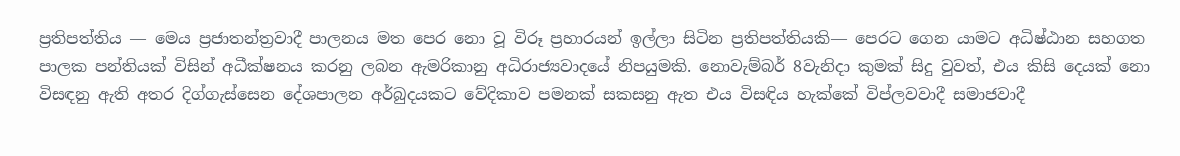ප්‍රතිපත්තිය ― මෙය ප්‍රජාතන්ත්‍රවාදී පාලනය මත පෙර නො වූ විරූ ප්‍රහාරයන් ඉල්ලා සිටින ප්‍රතිපත්තියකි― පෙරට ගෙන යාමට අධිෂ්ඨාන සහගත පාලක පන්තියක් විසින් අධීක්ෂනය කරනු ලබන ඇමරිකානු අධිරාජ්‍යවාදයේ නිපයුමකි. නොවැම්බර් 8වැනිදා කුමක් සිදු වුවත්, එය කිසි දෙයක් නො විසඳනු ඇති අතර දිග්ගැස්සෙන දේශපාලන අර්බුදයකට වේදිකාව පමනක් සකසනු ඇත එය විසඳිය හැක්කේ විප්ලවවාදී සමාජවාදී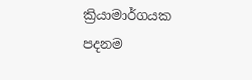ක්‍රියාමාර්ගයක පදනම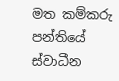මත කම්කරු පන්තියේ ස්වාධීන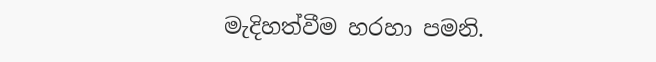මැදිහත්වීම හරහා පමනි.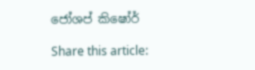ජෝශප් කිෂෝර්

Share this article: